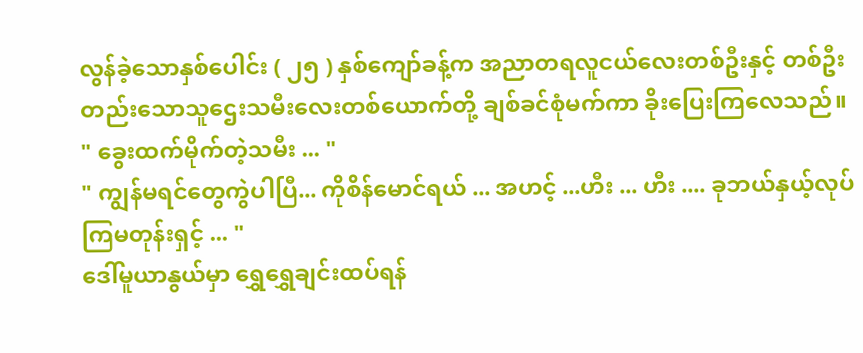လွန်ခဲ့သောနှစ်ပေါင်း ( ၂၅ ) နှစ်ကျော်ခန့်က အညာတရလူငယ်လေးတစ်ဦးနှင့် တစ်ဦးတည်းသောသူဌေးသမီးလေးတစ်ယောက်တို့ ချစ်ခင်စုံမက်ကာ ခိုးပြေးကြလေသည်။
" ခွေးထက်မိုက်တဲ့သမီး ... "
" ကျွန်မရင်တွေကွဲပါပြီ... ကိုစိန်မောင်ရယ် ... အဟင့် ...ဟီး ... ဟီး .... ခုဘယ်နှယ့်လုပ်ကြမတုန်းရှင့် ... "
ဒေါ်မူယာနွယ်မှာ ရွှေရွှေချင်းထပ်ရန်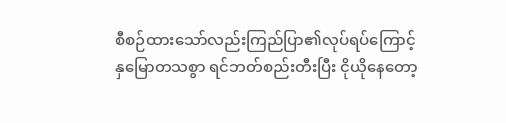စီစဉ်ထားသော်လည်းကြည်ပြာ၏လုပ်ရပ်ကြောင့်
နှမြောတသစွာ ရင်ဘတ်စည်းတီးပြီး ငိုယိုနေတော့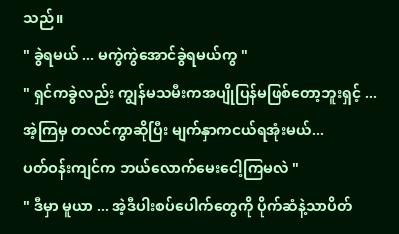သည်။
" ခွဲရမယ် ... မကွဲကွဲအောင်ခွဲရမယ်ကွ "
" ရှင်ကခွဲလည်း ကျွန်မသမီးကအပျိုပြန်မဖြစ်တော့ဘူးရှင့် ...
အဲ့ကြမှ တလင်ကွာဆိုပြီး မျက်နှာကငယ်ရအုံးမယ်...
ပတ်ဝန်းကျင်က ဘယ်လောက်မေးငေါ့ကြမလဲ "
" ဒီမှာ မူယာ ... အဲ့ဒီပါးစပ်ပေါက်တွေကို ပိုက်ဆံနဲ့သာပိတ်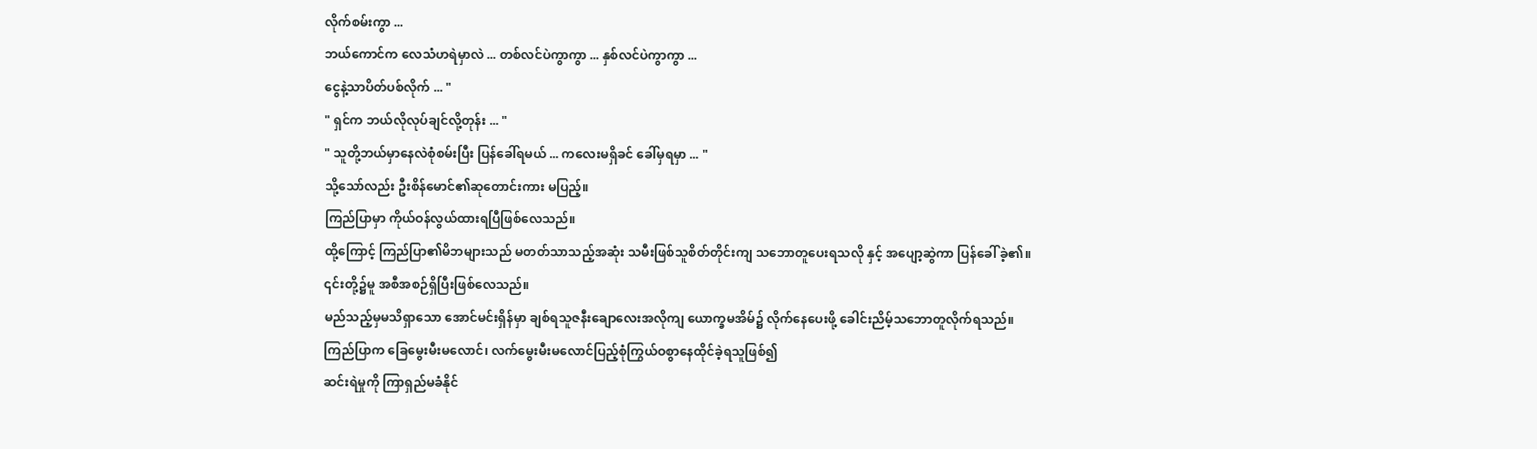လိုက်စမ်းကွာ ...
ဘယ်ကောင်က လေသံဟရဲမှာလဲ ... တစ်လင်ပဲကွာကွာ ... နှစ်လင်ပဲကွာကွာ ...
ငွေနဲ့သာပိတ်ပစ်လိုက် ... "
" ရှင်က ဘယ်လိုလုပ်ချင်လို့တုန်း ... "
" သူတို့ဘယ်မှာနေလဲစုံစမ်းပြီး ပြန်ခေါ်ရမယ် ... ကလေးမရှိခင် ခေါ်မှရမှာ ... "
သို့သော်လည်း ဦးစိန်မောင်၏ဆုတောင်းကား မပြည့်။
ကြည်ပြာမှာ ကိုယ်ဝန်လွယ်ထားရပြီဖြစ်လေသည်။
ထို့ကြောင့် ကြည်ပြာ၏မိဘများသည် မတတ်သာသည့်အဆုံး သမီးဖြစ်သူစိတ်တိုင်းကျ သဘောတူပေးရသလို နှင့် အပျော့ဆွဲကာ ပြန်ခေါ် ခဲ့၏။ ၎င်းတို့၌မူ အစီအစဉ်ရှိပြီးဖြစ်လေသည်။
မည်သည့်မှမသိရှာသော အောင်မင်းရှိန်မှာ ချစ်ရသူဇနီးချောလေးအလိုကျ ယောက္ခမအိမ်၌ လိုက်နေပေးဖို့ ခေါင်းညိမ့်သဘောတူလိုက်ရသည်။
ကြည်ပြာက ခြေမွေးမီးမလောင်၊ လက်မွေးမီးမလောင်ပြည့်စုံကြွယ်ဝစွာနေထိုင်ခဲ့ရသူဖြစ်၍
ဆင်းရဲမှုကို ကြာရှည်မခံနိုင်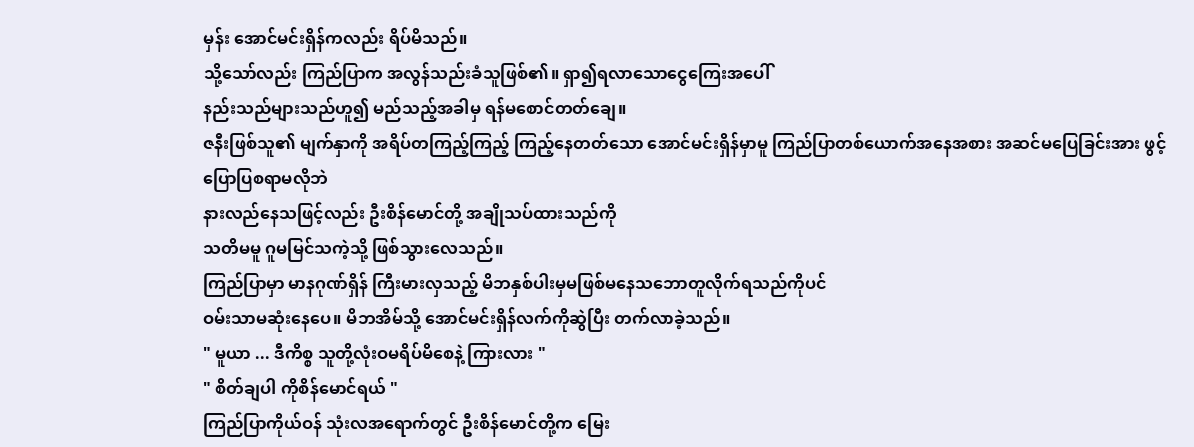မှန်း အောင်မင်းရှိန်ကလည်း ရိပ်မိသည်။
သို့သော်လည်း ကြည်ပြာက အလွန်သည်းခံသူဖြစ်၏။ ရှာ၍ရလာသောငွေကြေးအပေါ်
နည်းသည်များသည်ဟူ၍ မည်သည့်အခါမှ ရန်မစောင်တတ်ချေ။
ဇနီးဖြစ်သူ၏ မျက်နှာကို အရိပ်တကြည့်ကြည့် ကြည့်နေတတ်သော အောင်မင်းရှိန်မှာမူ ကြည်ပြာတစ်ယောက်အနေအစား အဆင်မပြေခြင်းအား ဖွင့်ပြောပြစရာမလိုဘဲ
နားလည်နေသဖြင့်လည်း ဦးစိန်မောင်တို့ အချိုသပ်ထားသည်ကို
သတိမမူ ဂူမမြင်သကဲ့သို့ ဖြစ်သွားလေသည်။
ကြည်ပြာမှာ မာနဂုဏ်ရှိန် ကြီးမားလှသည့် မိဘနှစ်ပါးမှမဖြစ်မနေသဘောတူလိုက်ရသည်ကိုပင်
ဝမ်းသာမဆုံးနေပေ။ မိဘအိမ်သို့ အောင်မင်းရှိန်လက်ကိုဆွဲပြီး တက်လာခဲ့သည်။
" မူယာ ... ဒီကိစ္စ သူတို့လုံးဝမရိပ်မိစေနဲ့ ကြားလား "
" စိတ်ချပါ ကိုစိန်မောင်ရယ် "
ကြည်ပြာကိုယ်ဝန် သုံးလအရောက်တွင် ဦးစိန်မောင်တို့က မြေး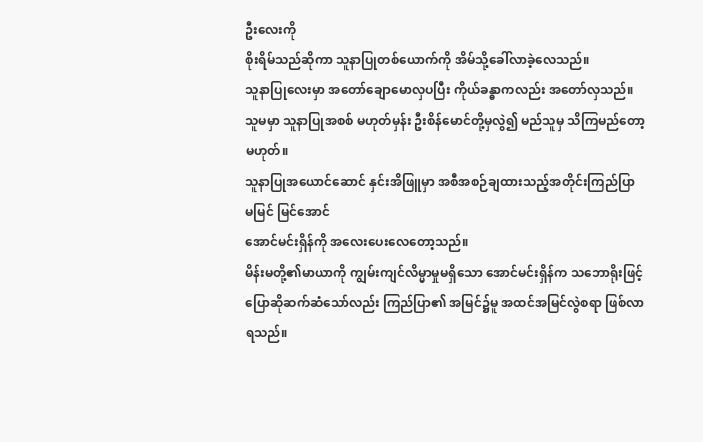ဦးလေးကို
စိုးရိမ်သည်ဆိုကာ သူနာပြုတစ်ယောက်ကို အိမ်သို့ခေါ်လာခဲ့လေသည်။
သူနာပြုလေးမှာ အတော်ချောမောလှပပြီး ကိုယ်ခန္ဓာကလည်း အတော်လှသည်။
သူမမှာ သူနာပြုအစစ် မဟုတ်မှန်း ဦးစိန်မောင်တို့မှလွဲ၍ မည်သူမှ သိကြမည်တော့မဟုတ်။
သူနာပြုအယောင်ဆောင် နှင်းအိဖြူမှာ အစီအစဉ်ချထားသည့်အတိုင်းကြည်ပြာ မမြင် မြင်အောင်
အောင်မင်းရှိန်ကို အလေးပေးလေတော့သည်။
မိန်းမတို့၏မာယာကို ကျွမ်းကျင်လိမ္မာမှုမရှိသော အောင်မင်းရှိန်က သဘောရိုးဖြင့်
ပြောဆိုဆက်ဆံသော်လည်း ကြည်ပြာ၏ အမြင်၌မူ အထင်အမြင်လွဲစရာ ဖြစ်လာရသည်။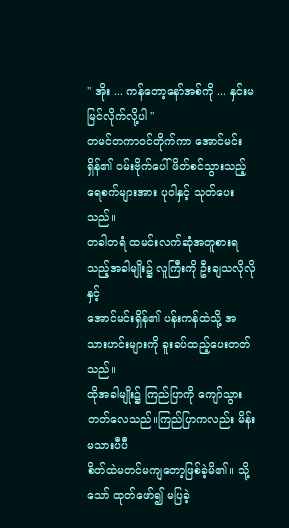" အိုး ... ကန်တော့နော်အစ်ကို ... နှင်းမမြင်လိုက်လို့ပါ "
တမင်တကာဝင်တိုက်ကာ အောင်မင်းရှိန်၏ ဝမ်းဗိုက်ပေါ် ဖိတ်စင်သွားသည့်
ရေစက်များအား ပုဝါနှင့် သုတ်ပေးသည်။
တခါတရံ ထမင်းလက်ဆုံအတူစားရသည့်အခါမျိုး၌ လူကြီးကို ဦးချသလိုလိုနှင့်
အောင်မင်းရှိန်၏ ပန်းကန်ထဲသို့ အသားဟင်းများကို ခူးခပ်ထည့်ပေးတတ်သည်။
ထိုအခါမျိုး၌ ကြည်ပြာကို ကျော်သွားတတ်လေသည်။ကြည်ပြာကလည်း မိန်းမသားပီပီ
စိတ်ထဲမတင်မကျတော့ဖြစ်ခဲ့မိ၏။ သို့သော် ထုတ်ဖော်၍ မပြခဲ့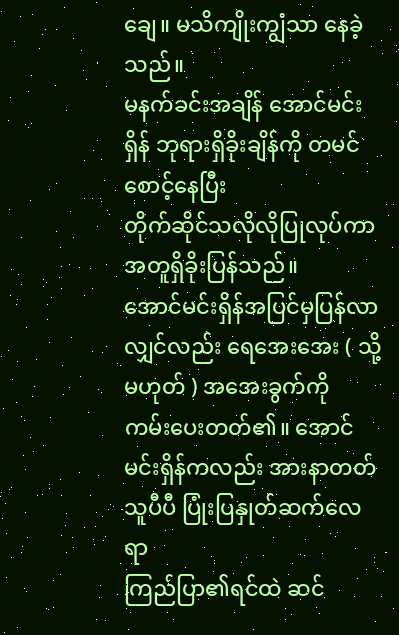ချေ။ မသိကျိုးကျွံသာ နေခဲ့သည်။
မနက်ခင်းအချိန် အောင်မင်းရှိန် ဘုရားရှိခိုးချိန်ကို တမင်စောင့်နေပြီး
တိုက်ဆိုင်သလိုလိုပြုလုပ်ကာ အတူရှိခိုးပြန်သည်။
အောင်မင်းရှိန်အပြင်မှပြန်လာလျှင်လည်း ရေအေးအေး ( သို့မဟုတ် ) အအေးခွက်ကို
ကမ်းပေးတတ်၏။ အောင်မင်းရှိန်ကလည်း အားနာတတ်သူပီပီ ပြုံးပြနှုတ်ဆက်လေရာ
ကြည်ပြာ၏ရင်ထဲ ဆင်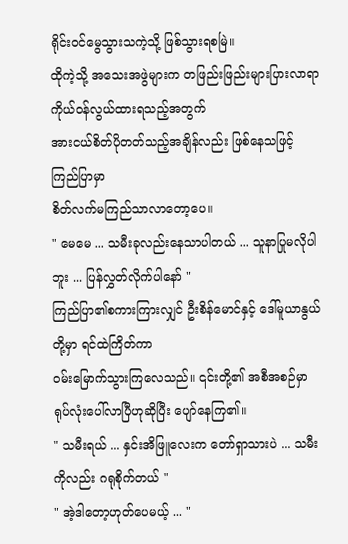ရိုင်းဝင်မွေသွားသကဲ့သို့ ဖြစ်သွားရစမြဲ။
ထိုကဲ့သို့ အသေးအဖွဲများက တဖြည်းဖြည်းများပြားလာရာ ကိုယ်ဝန်လွယ်ထားရသည့်အတွက်
အားငယ်စိတ်ပိုတတ်သည့်အချိန်လည်း ဖြစ်နေသဖြင့် ကြည်ပြာမှာ
စိတ်လက်မကြည်သာလာတော့ပေ။
" မေမေ ... သမီးခုလည်းနေသာပါတယ် ... သူနာပြုမလိုပါဘူး ... ပြန်လွှတ်လိုက်ပါနော် "
ကြည်ပြာ၏စကားကြားလျှင် ဦးစိန်မောင်နှင့် ဒေါ်မူယာနွယ်တို့မှာ ရင်ထဲကြိတ်ကာ
ဝမ်းမြောက်သွားကြလေသည်။ ၎င်းတို့၏ အစီအစဉ်မှာ ရုပ်လုံးပေါ်လာပြီဟုဆိုပြီး ပျော်နေကြ၏။
" သမီးရယ် ... နှင်းအိဖြူလေးက တော်ရှာသားပဲ ... သမီးကိုလည်း ဂရုစိုက်တယ် "
" အဲ့ဒါတော့ဟုတ်ပေမယ့် ... "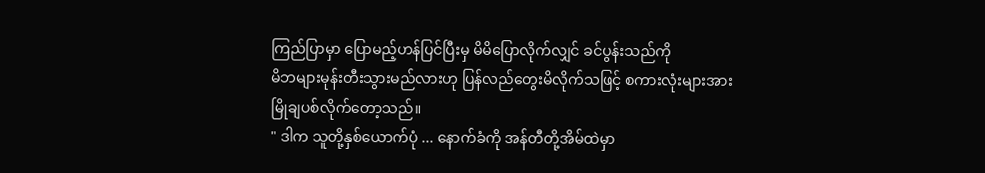ကြည်ပြာမှာ ပြောမည့်ဟန်ပြင်ပြီးမှ မိမိပြောလိုက်လျှင် ခင်ပွန်းသည်ကို
မိဘများမုန်းတီးသွားမည်လားဟု ပြန်လည်တွေးမိလိုက်သဖြင့် စကားလုံးများအား
မြိုချပစ်လိုက်တော့သည်။
" ဒါက သူတို့နှစ်ယောက်ပုံ ... နောက်ခံကို အန်တီတို့အိမ်ထဲမှာ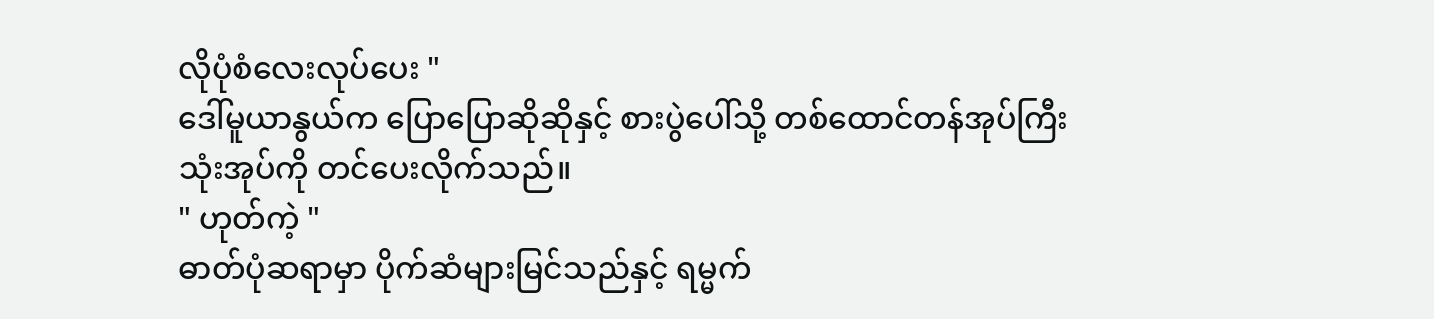လိုပုံစံလေးလုပ်ပေး "
ဒေါ်မူယာနွယ်က ပြောပြောဆိုဆိုနှင့် စားပွဲပေါ်သို့ တစ်ထောင်တန်အုပ်ကြီးသုံးအုပ်ကို တင်ပေးလိုက်သည်။
" ဟုတ်ကဲ့ "
ဓာတ်ပုံဆရာမှာ ပိုက်ဆံများမြင်သည်နှင့် ရမ္မက်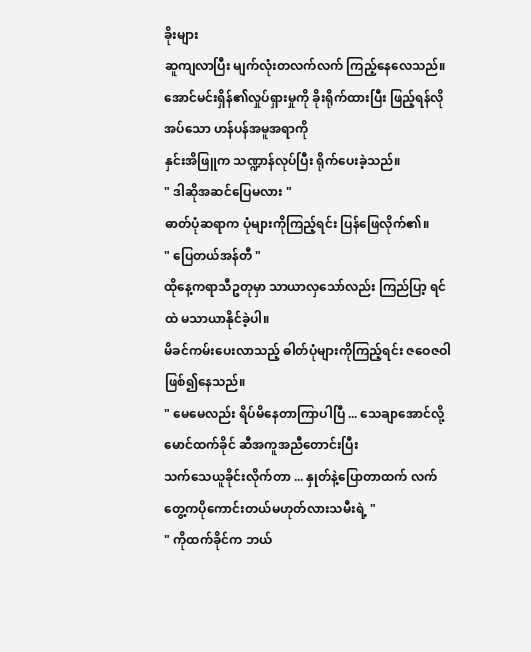ခိုးများ
ဆူကျလာပြီး မျက်လုံးတလက်လက် ကြည့်နေလေသည်။
အောင်မင်းရှိန်၏လှုပ်ရှားမှုကို ခိုးရိုက်ထားပြီး ဖြည့်ရန်လိုအပ်သော ဟန်ပန်အမူအရာကို
နှင်းအိဖြူက သဏ္ဍာန်လုပ်ပြီး ရိုက်ပေးခဲ့သည်။
" ဒါဆိုအဆင်ပြေမလား "
ဓာတ်ပုံဆရာက ပုံများကိုကြည့်ရင်း ပြန်ဖြေလိုက်၏။
" ပြေတယ်အန်တီ "
ထိုနေ့ကရာသီဥတုမှာ သာယာလှသော်လည်း ကြည်ပြာ့ ရင်ထဲ မသာယာနိုင်ခဲ့ပါ။
မိခင်ကမ်းပေးလာသည့် ဓါတ်ပုံများကိုကြည့်ရင်း ဇဝေဇဝါဖြစ်၍နေသည်။
" မေမေလည်း ရိပ်မိနေတာကြာပါပြီ ... သေချာအောင်လို့ မောင်ထက်ခိုင် ဆီအကူအညီတောင်းပြီး
သက်သေယူခိုင်းလိုက်တာ ... နှုတ်နဲ့ပြောတာထက် လက်တွေ့ကပိုကောင်းတယ်မဟုတ်လားသမီးရဲ့ "
" ကိုထက်ခိုင်က ဘယ်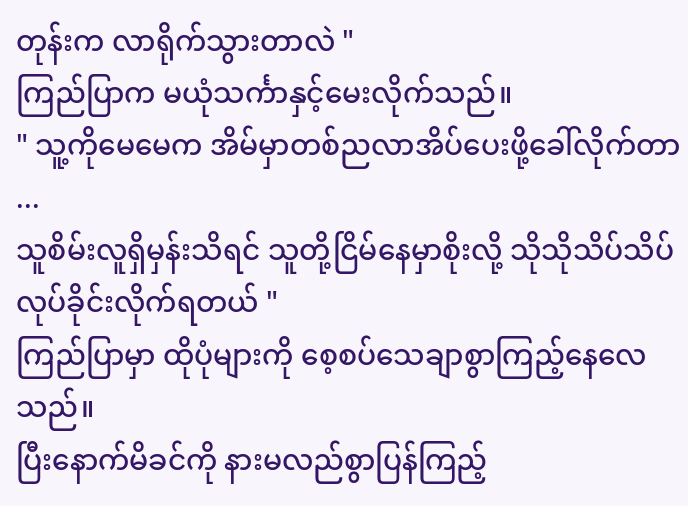တုန်းက လာရိုက်သွားတာလဲ "
ကြည်ပြာက မယုံသင်္ကာနှင့်မေးလိုက်သည်။
" သူ့ကိုမေမေက အိမ်မှာတစ်ညလာအိပ်ပေးဖို့ခေါ်လိုက်တာ ...
သူစိမ်းလူရှိမှန်းသိရင် သူတို့ငြိမ်နေမှာစိုးလို့ သိုသိုသိပ်သိပ် လုပ်ခိုင်းလိုက်ရတယ် "
ကြည်ပြာမှာ ထိုပုံများကို စေ့စပ်သေချာစွာကြည့်နေလေသည်။
ပြီးနောက်မိခင်ကို နားမလည်စွာပြန်ကြည့်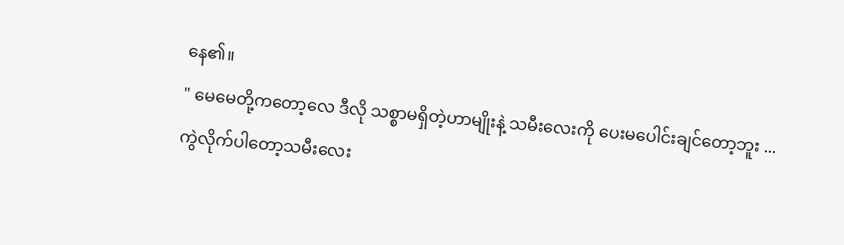နေ၏။
" မေမေတို့ကတော့လေ ဒီလို သစ္စာမရှိတဲ့ဟာမျိုးနဲ့ သမီးလေးကို ပေးမပေါင်းချင်တော့ဘူး ...
ကွဲလိုက်ပါတော့သမီးလေး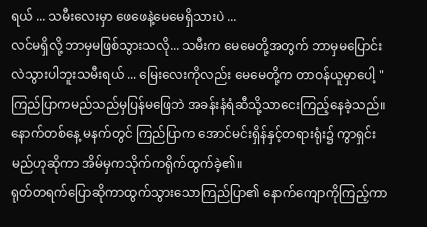ရယ် ... သမီးလေးမှာ ဖေဖေနဲ့မေမေရှိသားပဲ ...
လင်မရှိလို့ ဘာမှမဖြစ်သွားသလို... သမီးက မေမေတို့အတွက် ဘာမှမပြောင်းလဲသွားပါဘူးသမီးရယ် ... မြေးလေးကိုလည်း မေမေတို့က တာဝန်ယူမှာပေါ့ "
ကြည်ပြာကမည်သည်မှပြန်မဖြေဘဲ အခန်းနံရံဆီသို့သာငေးကြည့်နေခဲ့သည်။
နောက်တစ်နေ့ မနက်တွင် ကြည်ပြာက အောင်မင်းရှိန်နှင့်တရားရုံး၌ ကွာရှင်းမည်ဟုဆိုကာ အိမ်မှကသိုက်ကရိုက်ထွက်ခဲ့၏။
ရုတ်တရက်ပြောဆိုကာထွက်သွားသောကြည်ပြာ၏ နောက်ကျောကိုကြည့်ကာ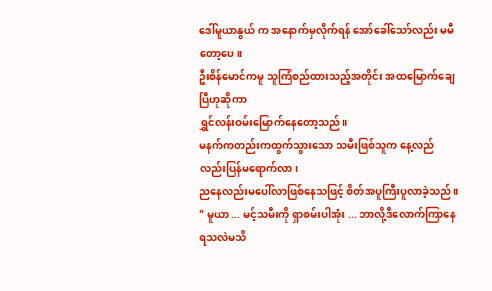ဒေါ်မူယာနွယ် က အနောက်မှလိုက်ရန် အော်ခေါ်သော်လည်း မမီတော့ပေ။
ဦးစိန်မောင်ကမူ သူကြံစည်ထားသည့်အတိုင်း အထမြောက်ချေပြီဟုဆိုကာ
ရွှင်လန်းဝမ်းမြောက်နေတော့သည်။
မနက်ကတည်းကထွက်သွားသော သမီးဖြစ်သူက နေ့လည်လည်းပြန်မရောက်လာ၊
ညနေလည်းမပေါ်လာဖြစ်နေသဖြင့် စိတ်အပူကြီးပူလာခဲ့သည်။
" မူယာ ... မင့်သမီးကို ရှာစမ်းပါအုံး ... ဘာလို့ဒီလောက်ကြာနေရသလဲမသိ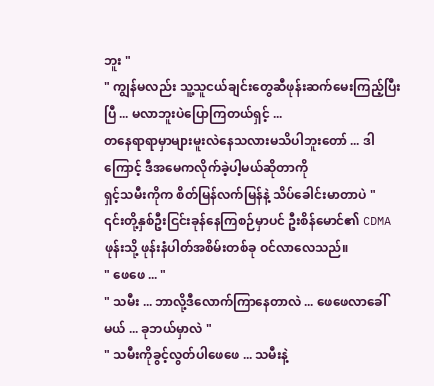ဘူး "
" ကျွန်မလည်း သူ့သူငယ်ချင်းတွေဆီဖုန်းဆက်မေးကြည့်ပြီးပြီ ... မလာဘူးပဲပြောကြတယ်ရှင့် ...
တနေရာရာမှာများမူးလဲနေသလားမသိပါဘူးတော် ... ဒါကြောင့် ဒီအမေကလိုက်ခဲ့ပါ့မယ်ဆိုတာကို
ရှင့်သမီးကိုက စိတ်မြန်လက်မြန်နဲ့ သိပ်ခေါင်းမာတာပဲ "
၎င်းတို့နှစ်ဦးငြင်းခုန်နေကြစဉ်မှာပင် ဦးစိန်မောင်၏ CDMA ဖုန်းသို့ ဖုန်းနံပါတ်အစိမ်းတစ်ခု ဝင်လာလေသည်။
" ဖေဖေ ... "
" သမီး ... ဘာလို့ဒီလောက်ကြာနေတာလဲ ... ဖေဖေလာခေါ်မယ် ... ခုဘယ်မှာလဲ "
" သမီးကိုခွင့်လွတ်ပါဖေဖေ ... သမီးနဲ့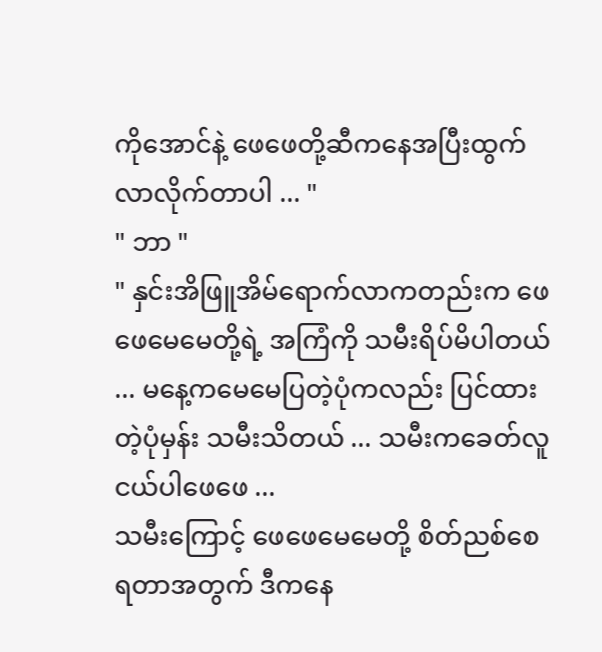ကိုအောင်နဲ့ ဖေဖေတို့ဆီကနေအပြီးထွက်လာလိုက်တာပါ ... "
" ဘာ "
" နှင်းအိဖြူအိမ်ရောက်လာကတည်းက ဖေဖေမေမေတို့ရဲ့ အကြံကို သမီးရိပ်မိပါတယ် ... မနေ့ကမေမေပြတဲ့ပုံကလည်း ပြင်ထားတဲ့ပုံမှန်း သမီးသိတယ် ... သမီးကခေတ်လူငယ်ပါဖေဖေ ...
သမီးကြောင့် ဖေဖေမေမေတို့ စိတ်ညစ်စေရတာအတွက် ဒီကနေ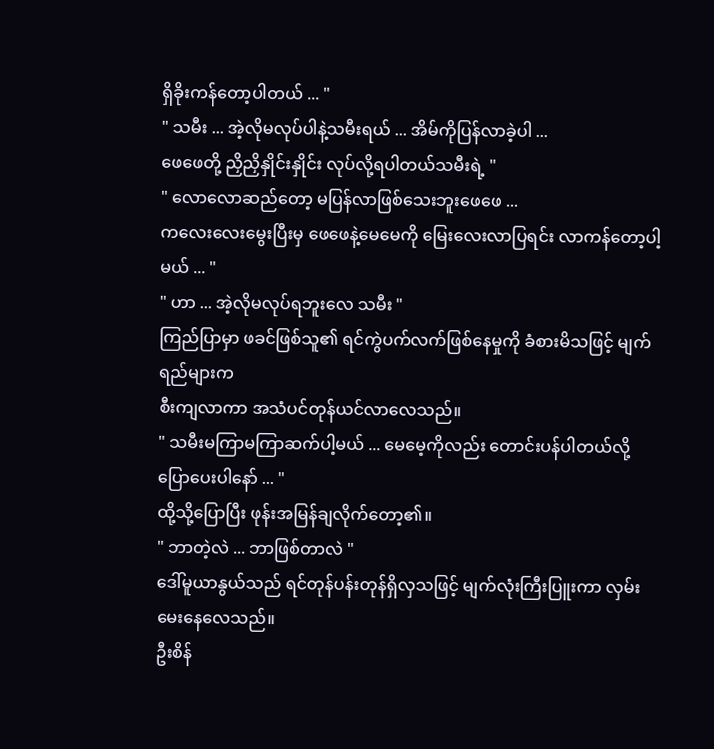ရှိခိုးကန်တော့ပါတယ် ... "
" သမီး ... အဲ့လိုမလုပ်ပါနဲ့သမီးရယ် ... အိမ်ကိုပြန်လာခဲ့ပါ ...
ဖေဖေတို့ ညှိညှိနှိုင်းနှိုင်း လုပ်လို့ရပါတယ်သမီးရဲ့ "
" လောလောဆည်တော့ မပြန်လာဖြစ်သေးဘူးဖေဖေ ...
ကလေးလေးမွေးပြီးမှ ဖေဖေနဲ့မေမေကို မြေးလေးလာပြရင်း လာကန်တော့ပါ့မယ် ... "
" ဟာ ... အဲ့လိုမလုပ်ရဘူးလေ သမီး "
ကြည်ပြာမှာ ဖခင်ဖြစ်သူ၏ ရင်ကွဲပက်လက်ဖြစ်နေမှုကို ခံစားမိသဖြင့် မျက်ရည်များက
စီးကျလာကာ အသံပင်တုန်ယင်လာလေသည်။
" သမီးမကြာမကြာဆက်ပါ့မယ် ... မေမေ့ကိုလည်း တောင်းပန်ပါတယ်လို့ပြောပေးပါနော် ... "
ထို့သို့ပြောပြီး ဖုန်းအမြန်ချလိုက်တော့၏။
" ဘာတဲ့လဲ ... ဘာဖြစ်တာလဲ "
ဒေါ်မူယာနွယ်သည် ရင်တုန်ပန်းတုန်ရှိလှသဖြင့် မျက်လုံးကြီးပြူးကာ လှမ်းမေးနေလေသည်။
ဦးစိန်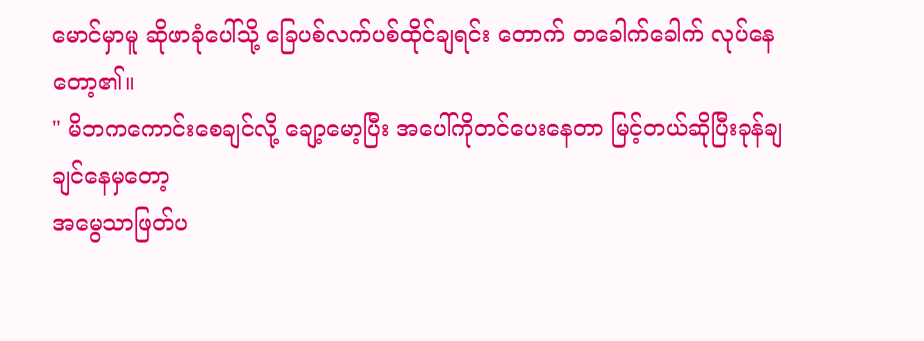မောင်မှာမူ ဆိုဖာခုံပေါ်သို့ ခြေပစ်လက်ပစ်ထိုင်ချရင်း တောက် တခေါက်ခေါက် လုပ်နေတော့၏။
" မိဘကကောင်းစေချင်လို့ ချော့မော့ပြီး အပေါ်ကိုတင်ပေးနေတာ မြင့်တယ်ဆိုပြီးခုန်ချချင်နေမှတော့
အမွေသာဖြတ်ပ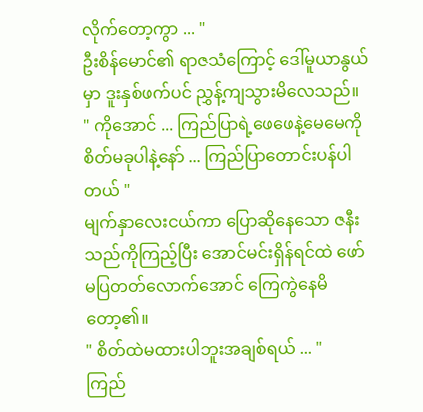လိုက်တော့ကွာ ... "
ဦးစိန်မောင်၏ ရာဇသံကြောင့် ဒေါ်မူယာနွယ်မှာ ဒူးနှစ်ဖက်ပင် ညွှန့်ကျသွားမိလေသည်။
" ကိုအောင် ... ကြည်ပြာရဲ့ဖေဖေနဲ့မေမေကို စိတ်မခုပါနဲ့နော် ... ကြည်ပြာတောင်းပန်ပါတယ် "
မျက်နှာလေးငယ်ကာ ပြောဆိုနေသော ဇနီးသည်ကိုကြည့်ပြီး အောင်မင်းရှိန်ရင်ထဲ ဖော်မပြတတ်လောက်အောင် ကြေကွဲနေမိတော့၏။
" စိတ်ထဲမထားပါဘူးအချစ်ရယ် ... "
ကြည်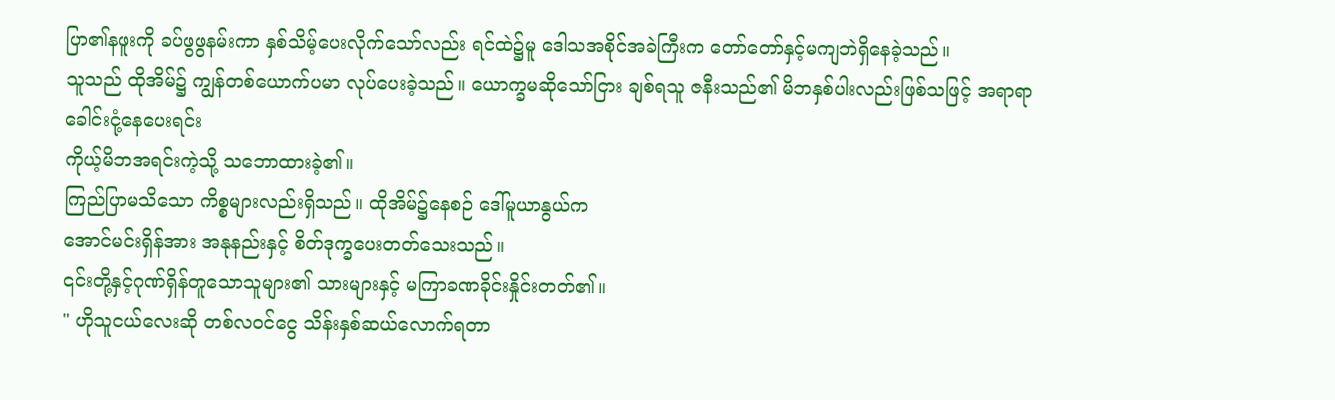ပြာ၏နဖူးကို ခပ်ဖွဖွနမ်းကာ နှစ်သိမ့်ပေးလိုက်သော်လည်း ရင်ထဲ၌မူ ဒေါသအစိုင်အခဲကြီးက တော်တော်နှင့်မကျဘဲရှိနေခဲ့သည်။
သူသည် ထိုအိမ်၌ ကျွန်တစ်ယောက်ပမာ လုပ်ပေးခဲ့သည်။ ယောက္ခမဆိုသော်ငြား ချစ်ရသူ ဇနီးသည်၏ မိဘနှစ်ပါးလည်းဖြစ်သဖြင့် အရာရာခေါင်းငုံ့နေပေးရင်း
ကိုယ့်မိဘအရင်းကဲ့သို့ သဘောထားခဲ့၏။
ကြည်ပြာမသိသော ကိစ္စများလည်းရှိသည်။ ထိုအိမ်၌နေစဉ် ဒေါ်မူယာနွယ်က
အောင်မင်းရှိန်အား အနုနည်းနှင့် စိတ်ဒုက္ခပေးတတ်သေးသည်။
၎င်းတို့နှင့်ဂုဏ်ရှိန်တူသောသူများ၏ သားများနှင့် မကြာခဏခိုင်းနှိုင်းတတ်၏။
" ဟိုသူငယ်လေးဆို တစ်လဝင်ငွေ သိန်းနှစ်ဆယ်လောက်ရတာ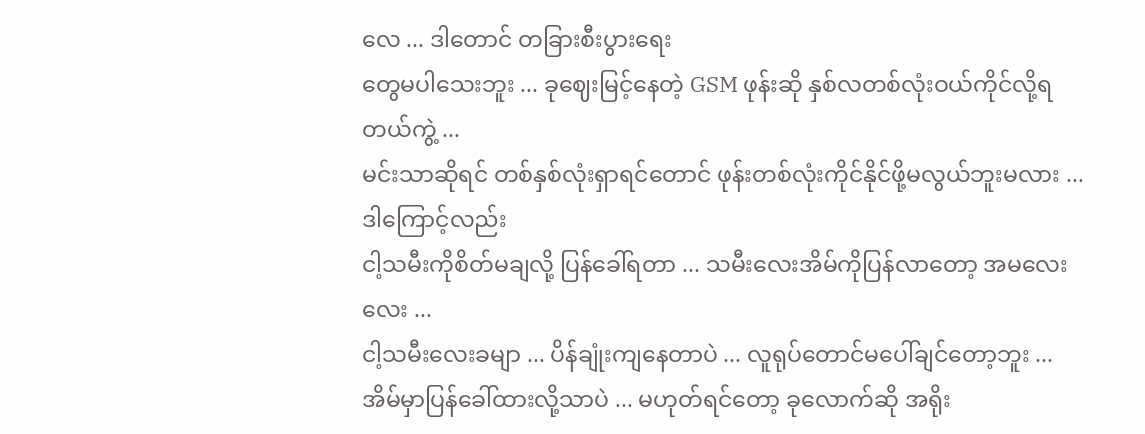လေ ... ဒါတောင် တခြားစီးပွားရေး
တွေမပါသေးဘူး ... ခုဈေးမြင့်နေတဲ့ GSM ဖုန်းဆို နှစ်လတစ်လုံးဝယ်ကိုင်လို့ရတယ်ကွဲ့ ...
မင်းသာဆိုရင် တစ်နှစ်လုံးရှာရင်တောင် ဖုန်းတစ်လုံးကိုင်နိုင်ဖို့မလွယ်ဘူးမလား ... ဒါကြောင့်လည်း
ငါ့သမီးကိုစိတ်မချလို့ ပြန်ခေါ်ရတာ ... သမီးလေးအိမ်ကိုပြန်လာတော့ အမလေးလေး ...
ငါ့သမီးလေးခမျာ ... ပိန်ချုံးကျနေတာပဲ ... လူရုပ်တောင်မပေါ်ချင်တော့ဘူး ... အိမ်မှာပြန်ခေါ်ထားလို့သာပဲ ... မဟုတ်ရင်တော့ ခုလောက်ဆို အရိုး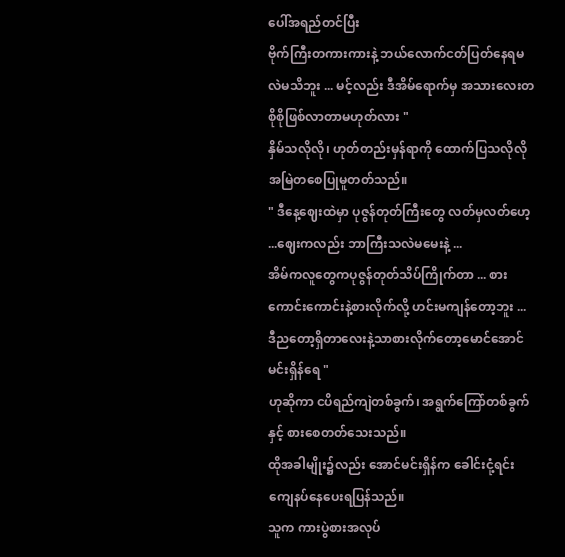ပေါ်အရည်တင်ပြီး
ဗိုက်ကြီးတကားကားနဲ့ ဘယ်လောက်ငတ်ပြတ်နေရမလဲမသိဘူး ... မင့်လည်း ဒီအိမ်ရောက်မှ အသားလေးတစိုစိုဖြစ်လာတာမဟုတ်လား "
နှိမ်သလိုလို၊ ဟုတ်တည်းမှန်ရာကို ထောက်ပြသလိုလိုအမြဲတစေပြုမူတတ်သည်။
" ဒီနေ့ဈေးထဲမှာ ပုဇွန်တုတ်ကြီးတွေ လတ်မှလတ်ဟေ့ ...ဈေးကလည်း ဘာကြီးသလဲမမေးနဲ့ ...
အိမ်ကလူတွေကပုဇွန်တုတ်သိပ်ကြိုက်တာ ... စားကောင်းကောင်းနဲ့စားလိုက်လို့ ဟင်းမကျန်တော့ဘူး ...
ဒီညတော့ရှိတာလေးနဲ့သာစားလိုက်တော့မောင်အောင်မင်းရှိန်ရေ "
ဟုဆိုကာ ငပိရည်ကျဲတစ်ခွက်၊ အရွက်ကြော်တစ်ခွက်နှင့် စားစေတတ်သေးသည်။
ထိုအခါမျိုး၌လည်း အောင်မင်းရှိန်က ခေါင်းငုံ့ရင်း ကျေနပ်နေပေးရပြန်သည်။
သူက ကားပွဲစားအလုပ်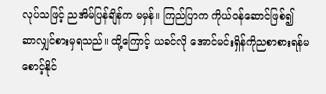လုပ်သဖြင့် ညအိမ်ပြန်ချိန်က မမှန်။ ကြည်ပြာက ကိုယ်ဝန်ဆောင်ဖြစ်၍
ဆာလျှင်စားမှရသည်။ ထို့ကြောင့် ယခင်လို အောင်မင်းရှိန်ကိုညစာစားရန်မစောင့်နိုင်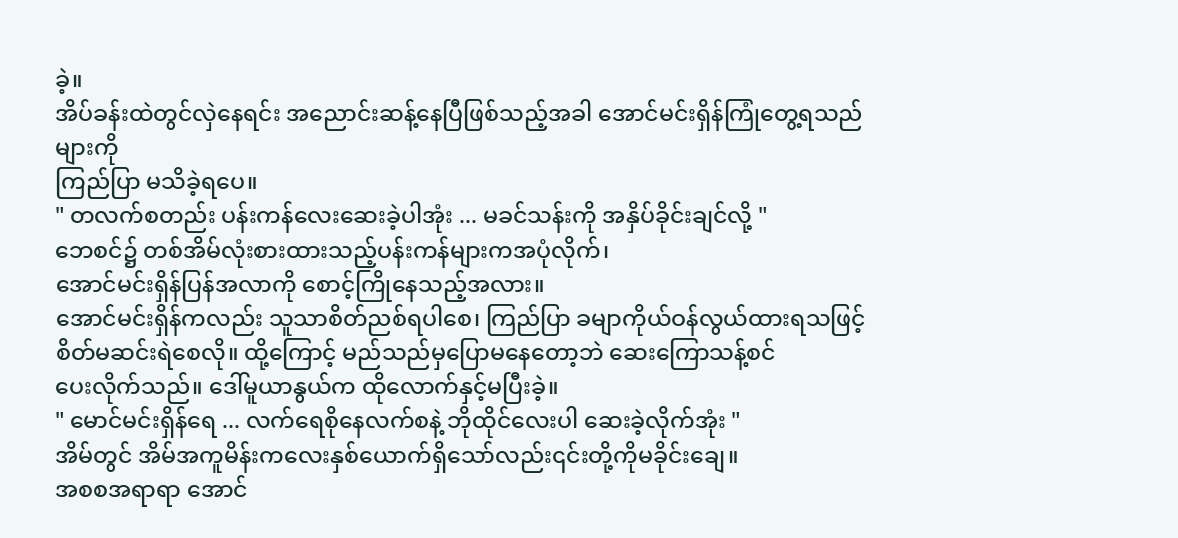ခဲ့။
အိပ်ခန်းထဲတွင်လှဲနေရင်း အညောင်းဆန့်နေပြီဖြစ်သည့်အခါ အောင်မင်းရှိန်ကြုံတွေ့ရသည်များကို
ကြည်ပြာ မသိခဲ့ရပေ။
" တလက်စတည်း ပန်းကန်လေးဆေးခဲ့ပါအုံး ... မခင်သန်းကို အနှိပ်ခိုင်းချင်လို့ "
ဘေစင်၌ တစ်အိမ်လုံးစားထားသည့်ပန်းကန်များကအပုံလိုက်၊
အောင်မင်းရှိန်ပြန်အလာကို စောင့်ကြိုနေသည့်အလား။
အောင်မင်းရှိန်ကလည်း သူသာစိတ်ညစ်ရပါစေ၊ ကြည်ပြာ ခမျာကိုယ်ဝန်လွယ်ထားရသဖြင့်
စိတ်မဆင်းရဲစေလို။ ထို့ကြောင့် မည်သည်မှပြောမနေတော့ဘဲ ဆေးကြောသန့်စင်
ပေးလိုက်သည်။ ဒေါ်မူယာနွယ်က ထိုလောက်နှင့်မပြီးခဲ့။
" မောင်မင်းရှိန်ရေ ... လက်ရေစိုနေလက်စနဲ့ ဘိုထိုင်လေးပါ ဆေးခဲ့လိုက်အုံး "
အိမ်တွင် အိမ်အကူမိန်းကလေးနှစ်ယောက်ရှိသော်လည်း၎င်းတို့ကိုမခိုင်းချေ။
အစစအရာရာ အောင်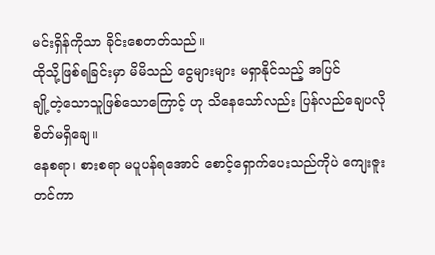မင်းရှိန်ကိုသာ ခိုင်းစေတတ်သည်။
ထိုသို့ဖြစ်ရခြင်းမှာ မိမိသည် ငွေများများ မရှာနိုင်သည့် အပြင်
ချို့တဲ့သောသူဖြစ်သောကြောင့် ဟု သိနေသော်လည်း ပြန်လည်ချေပလိုစိတ်မရှိချေ။
နေစရာ၊ စားစရာ မပူပန်ရအောင် စောင့်ရှောက်ပေးသည်ကိုပဲ ကျေးဇူးတင်ကာ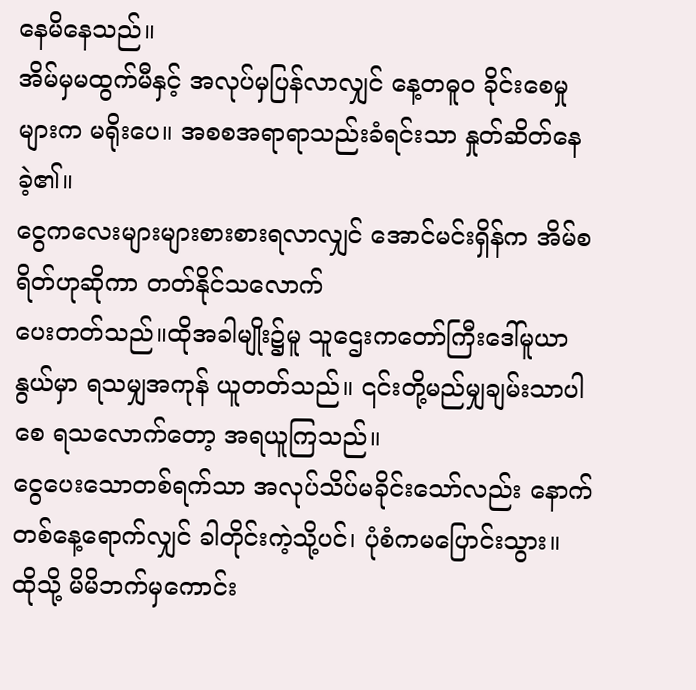နေမိနေသည်။
အိမ်မှမထွက်မီနှင့် အလုပ်မှပြန်လာလျှင် နေ့တဓူဝ ခိုင်းစေမှုများက မရိုးပေ။ အစစအရာရာသည်းခံရင်းသာ နှုတ်ဆိတ်နေခဲ့၏။
ငွေကလေးများများစားစားရလာလျှင် အောင်မင်းရှိန်က အိမ်စရိတ်ဟုဆိုကာ တတ်နိုင်သလောက်
ပေးတတ်သည်။ထိုအခါမျိုး၌မူ သူဌေးကတော်ကြီးဒေါ်မူယာနွယ်မှာ ရသမျှအကုန် ယူတတ်သည်။ ၎င်းတို့မည်မျှချမ်းသာပါစေ ရသလောက်တော့ အရယူကြသည်။
ငွေပေးသောတစ်ရက်သာ အလုပ်သိပ်မခိုင်းသော်လည်း နောက်တစ်နေ့ရောက်လျှင် ခါတိုင်းကဲ့သို့ပင်၊ ပုံစံကမပြောင်းသွား။
ထိုသို့ မိမိဘက်မှကောင်း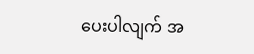ပေးပါလျက် အ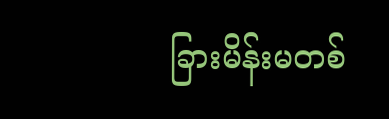ခြားမိန်းမတစ်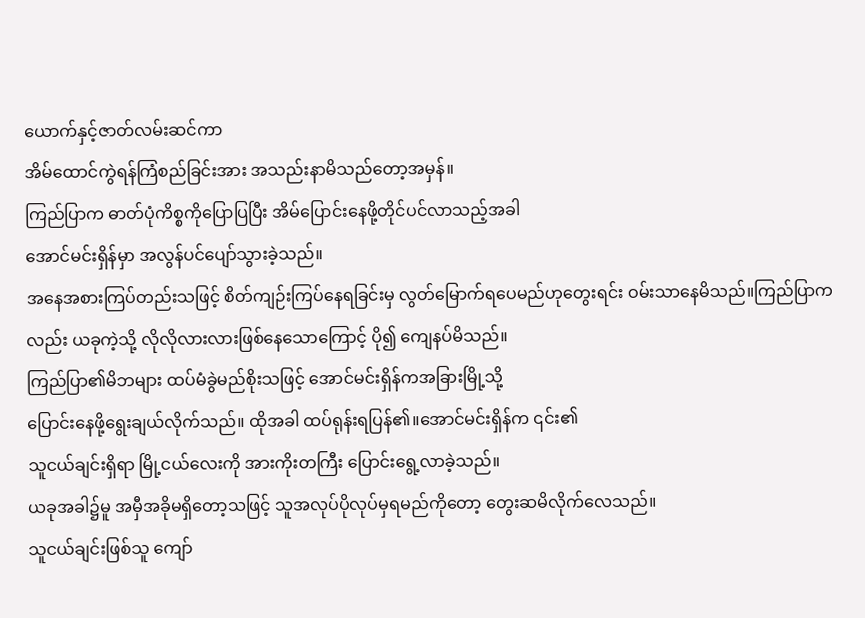ယောက်နှင့်ဇာတ်လမ်းဆင်ကာ
အိမ်ထောင်ကွဲရန်ကြံစည်ခြင်းအား အသည်းနာမိသည်တော့အမှန်။
ကြည်ပြာက ဓာတ်ပုံကိစ္စကိုပြောပြပြီး အိမ်ပြောင်းနေဖို့တိုင်ပင်လာသည့်အခါ
အောင်မင်းရှိန်မှာ အလွန်ပင်ပျော်သွားခဲ့သည်။
အနေအစားကြပ်တည်းသဖြင့် စိတ်ကျဉ်းကြပ်နေရခြင်းမှ လွတ်မြောက်ရပေမည်ဟုတွေးရင်း ဝမ်းသာနေမိသည်။ကြည်ပြာကလည်း ယခုကဲ့သို့ လိုလိုလားလားဖြစ်နေသောကြောင့် ပို၍ ကျေနပ်မိသည်။
ကြည်ပြာ၏မိဘများ ထပ်မံခွဲမည်စိုးသဖြင့် အောင်မင်းရှိန်ကအခြားမြို့သို့
ပြောင်းနေဖို့ရွေးချယ်လိုက်သည်။ ထိုအခါ ထပ်ရုန်းရပြန်၏။အောင်မင်းရှိန်က ၎င်း၏
သူငယ်ချင်းရှိရာ မြို့ငယ်လေးကို အားကိုးတကြီး ပြောင်းရွေ့လာခဲ့သည်။
ယခုအခါ၌မူ အမှီအခိုမရှိတော့သဖြင့် သူအလုပ်ပိုလုပ်မှရမည်ကိုတော့ တွေးဆမိလိုက်လေသည်။
သူငယ်ချင်းဖြစ်သူ ကျော်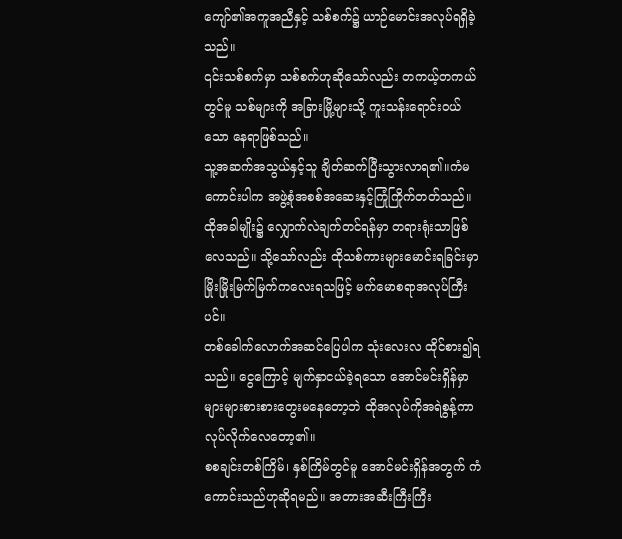ကျော်၏အကူအညီနှင့် သစ်စက်၌ ယာဉ်မောင်းအလုပ်ရရှိခဲ့သည်။
၎င်းသစ်စက်မှာ သစ်စက်ဟုဆိုသော်လည်း တကယ့်တကယ်တွင်မူ သစ်များကို အခြားမြို့များသို့ ကူးသန်းရောင်းဝယ်သော နေရာဖြစ်သည်။
သူ့အဆက်အသွယ်နှင့်သူ ချိတ်ဆက်ပြီးသွားလာရ၏။ကံမကောင်းပါက အဖွဲ့စုံအစစ်အဆေးနှင့်ကြုံကြိုက်တတ်သည်။
ထိုအခါမျိုး၌ လျှောက်လဲချက်တင်ရန်မှာ တရားရုံးသာဖြစ်လေသည်။ သို့သော်လည်း ထိုသစ်ကားများမောင်းရခြင်းမှာ မြိုးမြိုးမြက်မြက်ကလေးရသဖြင့် မက်မောစရာအလုပ်ကြီးပင်။
တစ်ခေါက်လောက်အဆင်ပြေပါက သုံးလေးလ ထိုင်စား၍ရသည်။ ငွေကြောင့် မျက်နှာငယ်ခဲ့ရသော အောင်မင်းရှိန်မှာ များများစားစားတွေးမနေတော့ဘဲ ထိုအလုပ်ကိုအရဲစွန့်ကာ လုပ်လိုက်လေတော့၏။
စစချင်းတစ်ကြိမ်၊ နှစ်ကြိမ်တွင်မူ အောင်မင်းရှိန်အတွက် ကံကောင်းသည်ဟုဆိုရမည်။ အတားအဆီးကြီးကြီး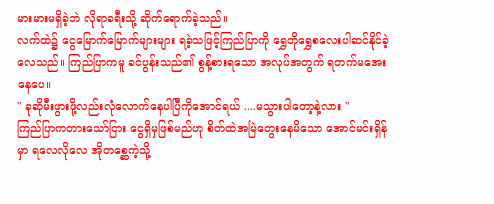မားမားမရှိခဲ့ဘဲ လိုရာခရီးသို့ ဆိုက်ရောက်ခဲ့သည်။
လက်ထဲ၌ ငွေမြောက်မြောက်များများ ရခဲ့သဖြင့်ကြည်ပြာကို ရွှေတိုရွှေစလေးပါဆင်နိုင်ခဲ့လေသည်။ ကြည်ပြာကမူ ခင်ပွန်းသည်၏ စွန့်စားရသော အလုပ်အတွက် ရတက်မအေးနေပေ။
" ခုဆိုမီးဖွားဖို့လည်းလုံလောက်နေပါပြီကိုအောင်ရယ် ....မသွားပါတော့နဲ့လား "
ကြည်ပြာကတားသော်ငြား ငွေရှိမှဖြစ်မည်ဟု စိတ်ထဲအမြဲတွေးနေမိသော အောင်မင်းရှိန်မှာ ရလေလိုလေ အိုတစ္ဆေကဲ့သို့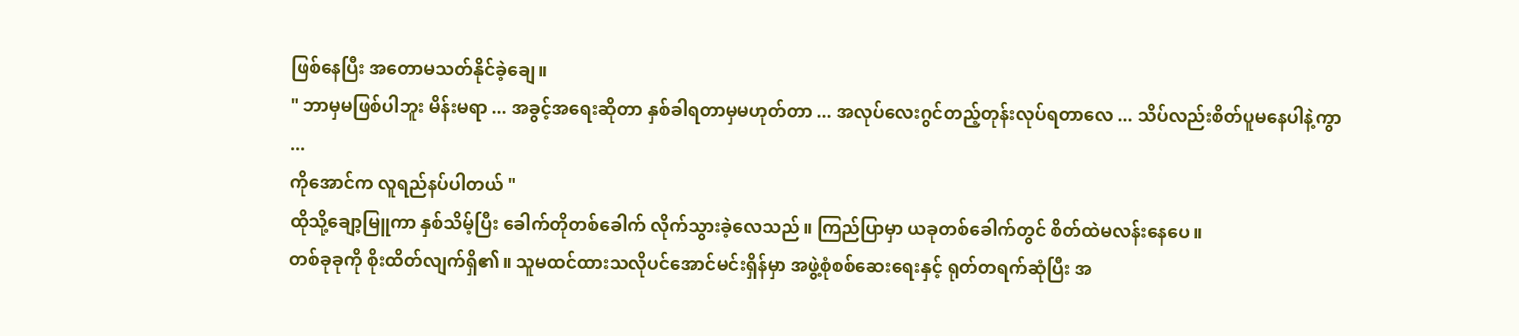ဖြစ်နေပြီး အတောမသတ်နိုင်ခဲ့ချေ။
" ဘာမှမဖြစ်ပါဘူး မိန်းမရာ ... အခွင့်အရေးဆိုတာ နှစ်ခါရတာမှမဟုတ်တာ ... အလုပ်လေးဂွင်တည့်တုန်းလုပ်ရတာလေ ... သိပ်လည်းစိတ်ပူမနေပါနဲ့ကွာ ...
ကိုအောင်က လူရည်နပ်ပါတယ် "
ထိုသို့ချော့မြူကာ နှစ်သိမ့်ပြီး ခေါက်တိုတစ်ခေါက် လိုက်သွားခဲ့လေသည်။ ကြည်ပြာမှာ ယခုတစ်ခေါက်တွင် စိတ်ထဲမလန်းနေပေ။
တစ်ခုခုကို စိုးထိတ်လျက်ရှိ၏။ သူမထင်ထားသလိုပင်အောင်မင်းရှိန်မှာ အဖွဲ့စုံစစ်ဆေးရေးနှင့် ရုတ်တရက်ဆုံပြီး အ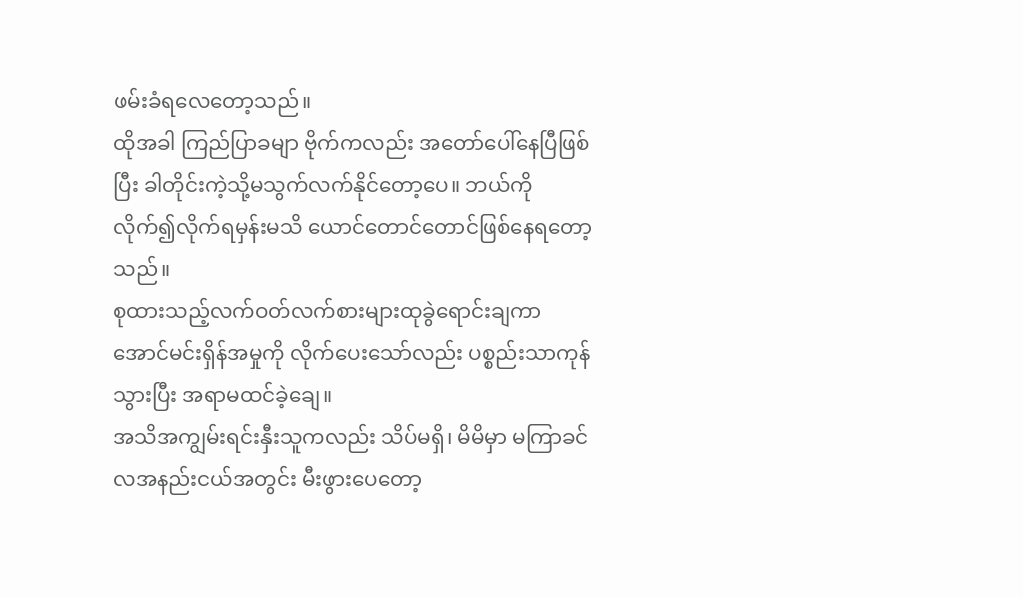ဖမ်းခံရလေတော့သည်။
ထိုအခါ ကြည်ပြာခမျာ ဗိုက်ကလည်း အတော်ပေါ်နေပြီဖြစ်ပြီး ခါတိုင်းကဲ့သို့မသွက်လက်နိုင်တော့ပေ။ ဘယ်ကိုလိုက်၍လိုက်ရမှန်းမသိ ယောင်တောင်တောင်ဖြစ်နေရတော့သည်။
စုထားသည့်လက်ဝတ်လက်စားများထုခွဲရောင်းချကာအောင်မင်းရှိန်အမှုကို လိုက်ပေးသော်လည်း ပစ္စည်းသာကုန်သွားပြီး အရာမထင်ခဲ့ချေ။
အသိအကျွမ်းရင်းနှီးသူကလည်း သိပ်မရှိ၊ မိမိမှာ မကြာခင် လအနည်းငယ်အတွင်း မီးဖွားပေတော့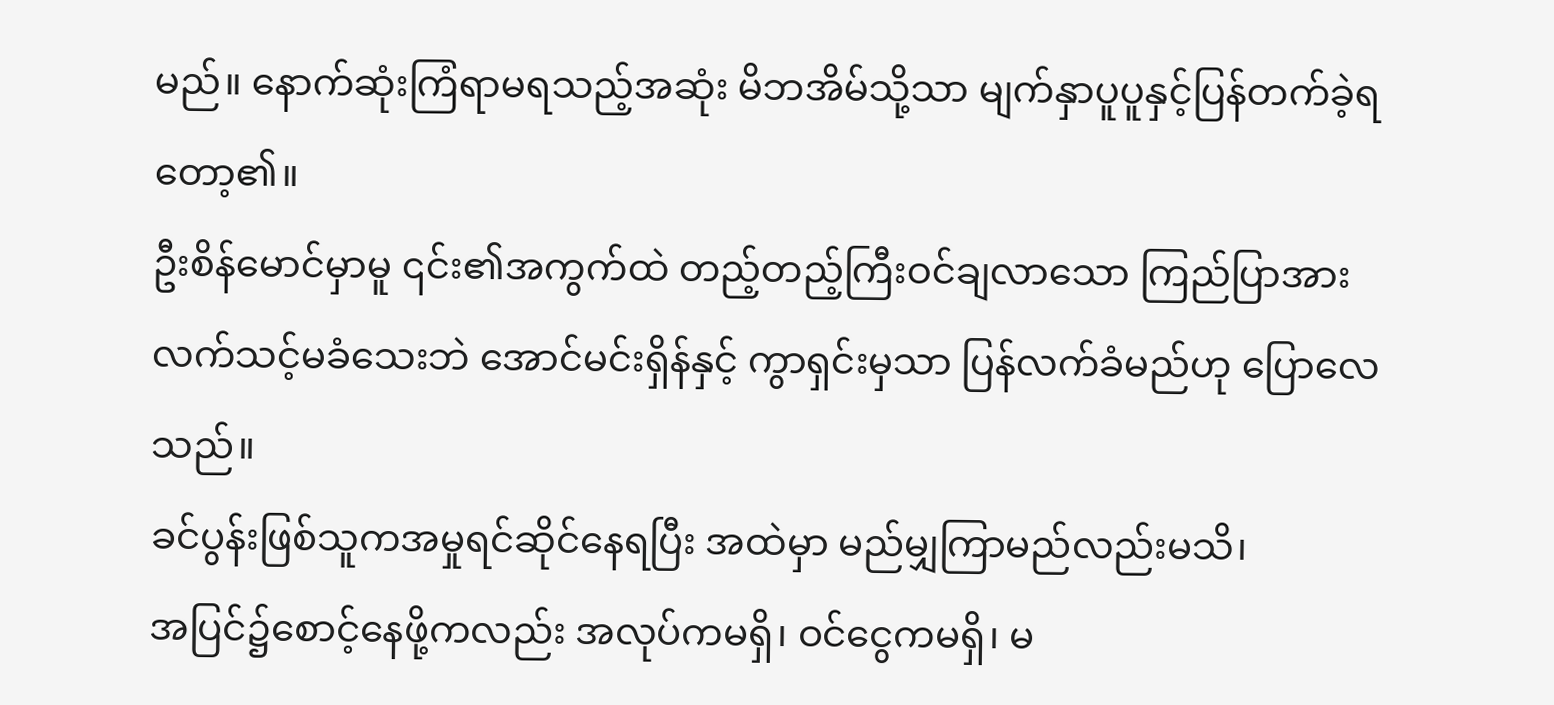မည်။ နောက်ဆုံးကြံရာမရသည့်အဆုံး မိဘအိမ်သို့သာ မျက်နှာပူပူနှင့်ပြန်တက်ခဲ့ရတော့၏။
ဦးစိန်မောင်မှာမူ ၎င်း၏အကွက်ထဲ တည့်တည့်ကြီးဝင်ချလာသော ကြည်ပြာအား လက်သင့်မခံသေးဘဲ အောင်မင်းရှိန်နှင့် ကွာရှင်းမှသာ ပြန်လက်ခံမည်ဟု ပြောလေသည်။
ခင်ပွန်းဖြစ်သူကအမှုရင်ဆိုင်နေရပြီး အထဲမှာ မည်မျှကြာမည်လည်းမသိ၊
အပြင်၌စောင့်နေဖို့ကလည်း အလုပ်ကမရှိ၊ ဝင်ငွေကမရှိ၊ မ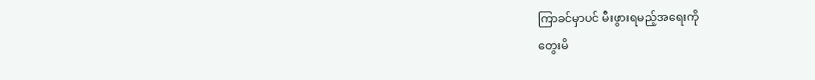ကြာခင်မှာပင် မီးဖွားရမည့်အရေးကို
တွေးမိ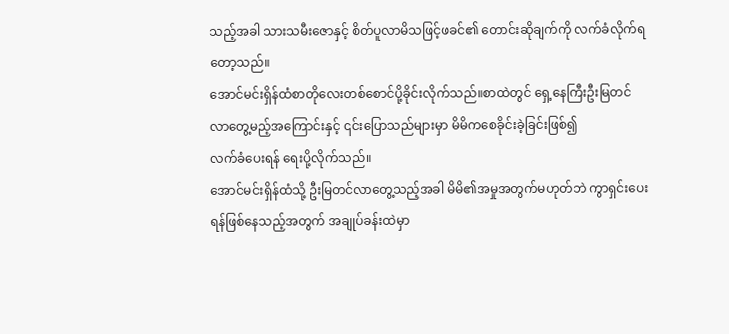သည့်အခါ သားသမီးဇောနှင့် စိတ်ပူလာမိသဖြင့်ဖခင်၏ တောင်းဆိုချက်ကို လက်ခံလိုက်ရတော့သည်။
အောင်မင်းရှိန်ထံစာတိုလေးတစ်စောင်ပို့ခိုင်းလိုက်သည်။စာထဲတွင် ရှေ့နေကြီးဦးမြတင် လာတွေ့မည့်အကြောင်းနှင့် ၎င်းပြောသည်များမှာ မိမိကစေခိုင်းခဲ့ခြင်းဖြစ်၍
လက်ခံပေးရန် ရေးပို့လိုက်သည်။
အောင်မင်းရှိန်ထံသို့ ဦးမြတင်လာတွေ့သည့်အခါ မိမိ၏အမှုအတွက်မဟုတ်ဘဲ ကွာရှင်းပေးရန်ဖြစ်နေသည့်အတွက် အချုပ်ခန်းထဲမှာ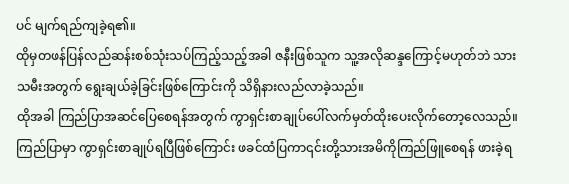ပင် မျက်ရည်ကျခဲ့ရ၏။
ထိုမှတဖန်ပြန်လည်ဆန်းစစ်သုံးသပ်ကြည့်သည့်အခါ ဇနီးဖြစ်သူက သူ့အလိုဆန္ဒကြောင့်မဟုတ်ဘဲ သားသမီးအတွက် ရွေးချယ်ခဲ့ခြင်းဖြစ်ကြောင်းကို သိရှိနားလည်လာခဲ့သည်။
ထိုအခါ ကြည်ပြာအဆင်ပြေစေရန်အတွက် ကွာရှင်းစာချုပ်ပေါ်လက်မှတ်ထိုးပေးလိုက်တော့လေသည်။ ကြည်ပြာမှာ ကွာရှင်းစာချုပ်ရပြီဖြစ်ကြောင်း ဖခင်ထံပြကာ၎င်းတို့သားအမိကိုကြည်ဖြူစေရန် ဖားခဲ့ရ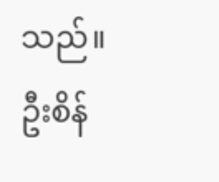သည်။
ဦးစိန်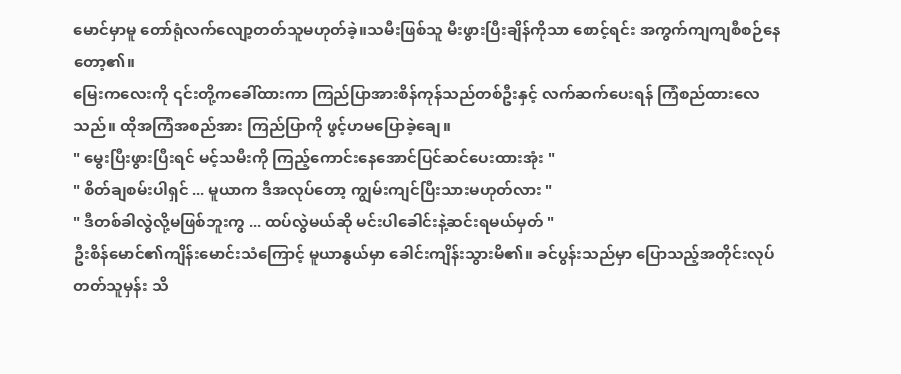မောင်မှာမူ တော်ရုံလက်လျော့တတ်သူမဟုတ်ခဲ့။သမီးဖြစ်သူ မီးဖွားပြီးချိန်ကိုသာ စောင့်ရင်း အကွက်ကျကျစီစဉ်နေတော့၏။
မြေးကလေးကို ၎င်းတို့ကခေါ်ထားကာ ကြည်ပြာအားစိန်ကုန်သည်တစ်ဦးနှင့် လက်ဆက်ပေးရန် ကြံစည်ထားလေသည်။ ထိုအကြံအစည်အား ကြည်ပြာကို ဖွင့်ဟမပြောခဲ့ချေ။
" မွေးပြီးဖွားပြီးရင် မင့်သမီးကို ကြည့်ကောင်းနေအောင်ပြင်ဆင်ပေးထားအုံး "
" စိတ်ချစမ်းပါရှင် ... မူယာက ဒီအလုပ်တော့ ကျွမ်းကျင်ပြီးသားမဟုတ်လား "
" ဒီတစ်ခါလွဲလို့မဖြစ်ဘူးကွ ... ထပ်လွဲမယ်ဆို မင်းပါခေါင်းနဲ့ဆင်းရမယ်မှတ် "
ဦးစိန်မောင်၏ကျိန်းမောင်းသံကြောင့် မူယာနွယ်မှာ ခေါင်းကျိန်းသွားမိ၏။ ခင်ပွန်းသည်မှာ ပြောသည့်အတိုင်းလုပ်တတ်သူမှန်း သိ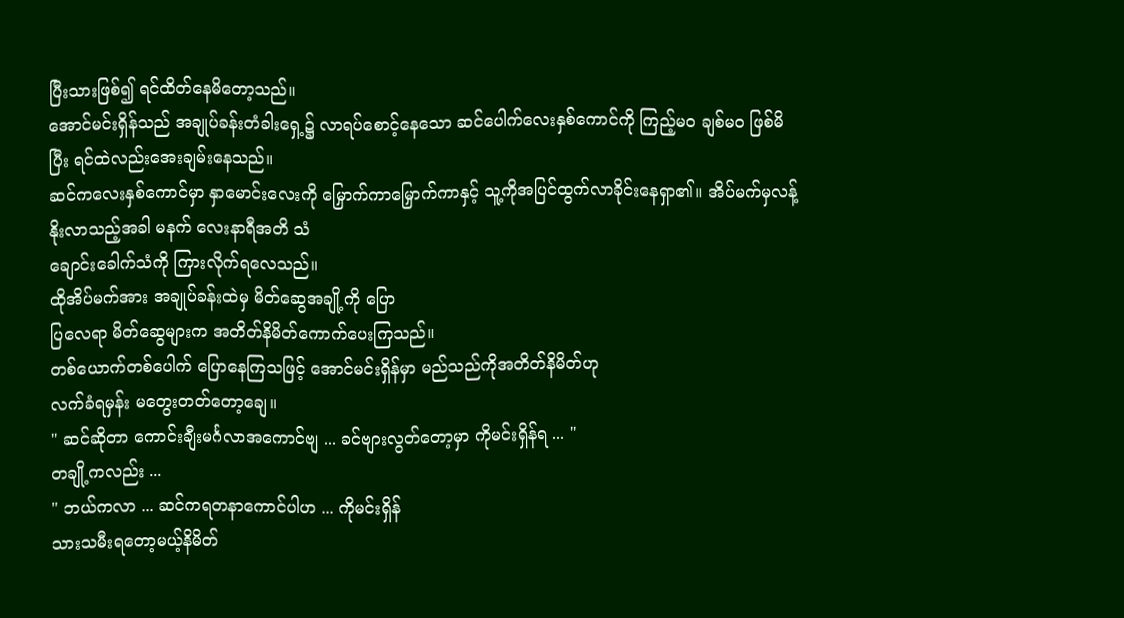ပြီးသားဖြစ်၍ ရင်ထိတ်နေမိတော့သည်။
အောင်မင်းရှိန်သည် အချုပ်ခန်းတံခါးရှေ့၌ လာရပ်စောင့်နေသော ဆင်ပေါက်လေးနှစ်ကောင်ကို ကြည့်မဝ ချစ်မဝ ဖြစ်မိပြီး ရင်ထဲလည်းအေးချမ်းနေသည်။
ဆင်ကလေးနှစ်ကောင်မှာ နှာမောင်းလေးကို မြှောက်ကာမြှောက်ကာနှင့် သူ့ကိုအပြင်ထွက်လာခိုင်းနေရှာ၏။ အိပ်မက်မှလန့်နိုးလာသည့်အခါ မနက် လေးနာရီအတိ သံ
ချောင်းခေါက်သံကို ကြားလိုက်ရလေသည်။
ထိုအိပ်မက်အား အချုပ်ခန်းထဲမှ မိတ်ဆွေအချို့ကို ပြော
ပြလေရာ မိတ်ဆွေများက အတိတ်နိမိတ်ကောက်ပေးကြသည်။
တစ်ယောက်တစ်ပေါက် ပြောနေကြသဖြင့် အောင်မင်းရှိန်မှာ မည်သည်ကိုအတိတ်နိမိတ်ဟု
လက်ခံရမှန်း မတွေးတတ်တော့ချေ။
" ဆင်ဆိုတာ ကောင်းချီးမင်္ဂလာအကောင်ဗျ ... ခင်ဗျားလွတ်တော့မှာ ကိုမင်းရှိန်ရ ... "
တချို့ကလည်း ...
" ဘယ်ကလာ ... ဆင်ကရတနာကောင်ပါဟ ... ကိုမင်းရှိန်
သားသမီးရတော့မယ့်နိမိတ်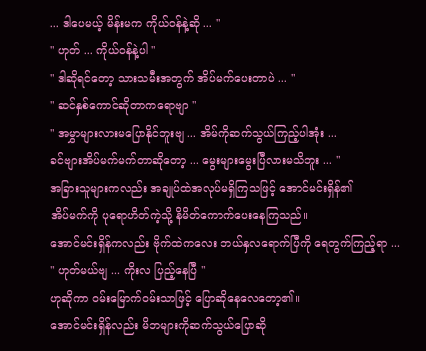... ဒါပေမယ့် မိန်းမက ကိုယ်ဝန်နဲ့ဆို ... "
" ဟုတ် ... ကိုယ်ဝန်နဲ့ပါ "
" ဒါဆိုရင်တော့ သားသမီးအတွက် အိပ်မက်ပေးတာပဲ ... "
" ဆင်နှစ်ကောင်ဆိုတာကရောဗျာ "
" အမွှာများလားမပြောနိုင်ဘူးဗျ ... အိမ်ကိုဆက်သွယ်ကြည့်ပါအုံး ...
ခင်ဗျားအိပ်မက်မက်တာဆိုတော့ ... မွေးများမွေးပြီလားမသိဘူး ... "
အခြားသူများကလည်း အချုပ်ထဲအလုပ်မရှိကြသဖြင့် အောင်မင်းရှိန်၏
အိပ်မက်ကို ပုရောဟိတ်ကဲ့သို့ နိမိတ်ကောက်ပေးနေကြသည်။
အောင်မင်းရှိန်ကလည်း ဗိုက်ထဲကလေး ဘယ်နှလရောက်ပြီကို ရေတွက်ကြည့်ရာ ...
" ဟုတ်မယ်ဗျ ... ကိုးလ ပြည့်နေပြီ "
ဟုဆိုကာ ဝမ်းမြောက်ဝမ်းသာဖြင့် ပြောဆိုနေလေတော့၏။
အောင်မင်းရှိန်လည်း မိဘများကိုဆက်သွယ်ပြောဆို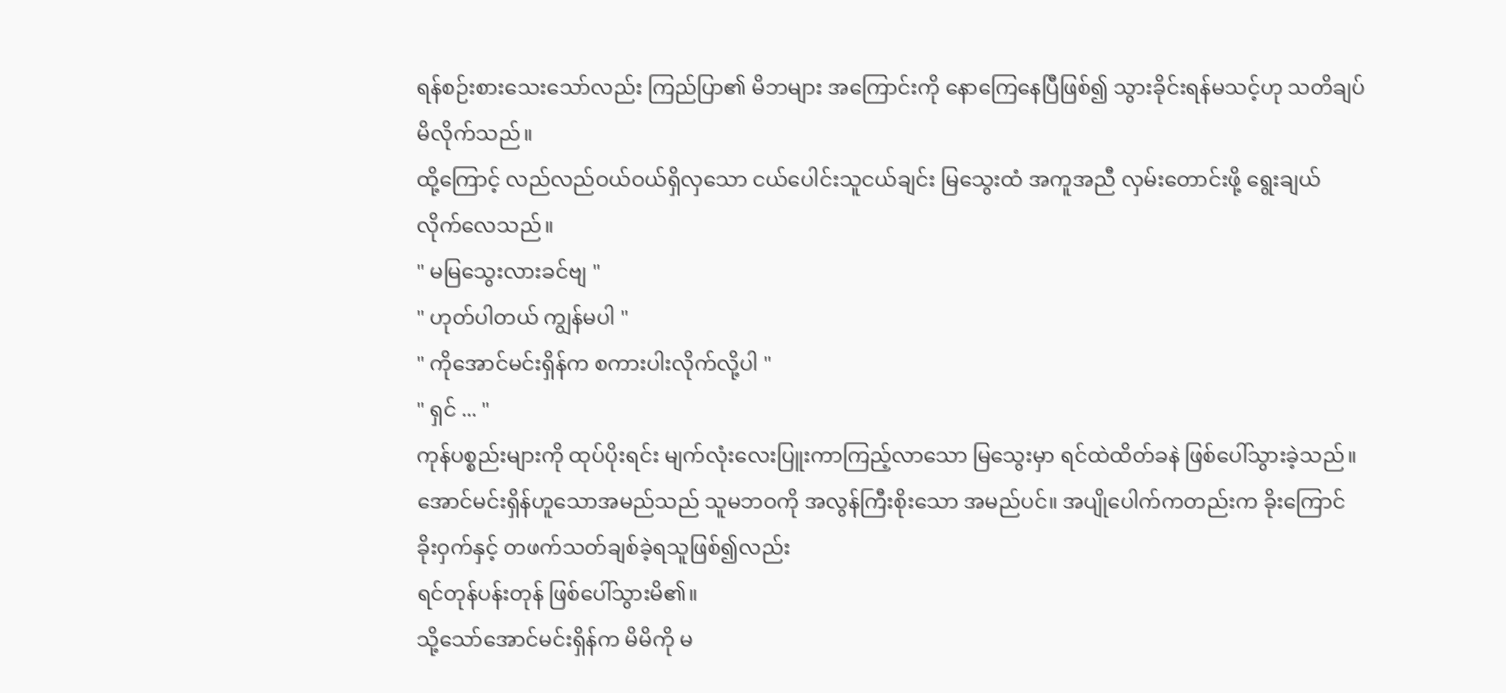ရန်စဉ်းစားသေးသော်လည်း ကြည်ပြာ၏ မိဘများ အကြောင်းကို နောကြေနေပြီဖြစ်၍ သွားခိုင်းရန်မသင့်ဟု သတိချပ်မိလိုက်သည်။
ထို့ကြောင့် လည်လည်ဝယ်ဝယ်ရှိလှသော ငယ်ပေါင်းသူငယ်ချင်း မြသွေးထံ အကူအညီ လှမ်းတောင်းဖို့ ရွေးချယ်လိုက်လေသည်။
" မမြသွေးလားခင်ဗျ "
" ဟုတ်ပါတယ် ကျွန်မပါ "
" ကိုအောင်မင်းရှိန်က စကားပါးလိုက်လို့ပါ "
" ရှင် ... "
ကုန်ပစ္စည်းများကို ထုပ်ပိုးရင်း မျက်လုံးလေးပြူးကာကြည့်လာသော မြသွေးမှာ ရင်ထဲထိတ်ခနဲ ဖြစ်ပေါ်သွားခဲ့သည်။
အောင်မင်းရှိန်ဟူသောအမည်သည် သူမဘဝကို အလွန်ကြီးစိုးသော အမည်ပင်။ အပျိုပေါက်ကတည်းက ခိုးကြောင်ခိုးဝှက်နှင့် တဖက်သတ်ချစ်ခဲ့ရသူဖြစ်၍လည်း
ရင်တုန်ပန်းတုန် ဖြစ်ပေါ်သွားမိ၏။
သို့သော်အောင်မင်းရှိန်က မိမိကို မ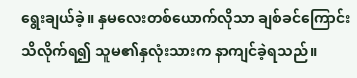ရွေးချယ်ခဲ့။ နှမလေးတစ်ယောက်လိုသာ ချစ်ခင်ကြောင်း
သိလိုက်ရ၍ သူမ၏နှလုံးသားက နာကျင်ခဲ့ရသည်။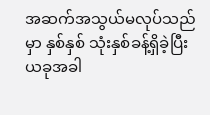အဆက်အသွယ်မလုပ်သည်မှာ နှစ်နှစ် သုံးနှစ်ခန့်ရှိခဲ့ပြီးယခုအခါ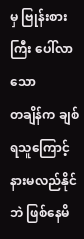မှ ဗြုန်းစားကြီး ပေါ်လာသော
တချိန်က ချစ်ရသူကြောင့် နားမလည်နိုင်ဘဲ ဖြစ်နေမိ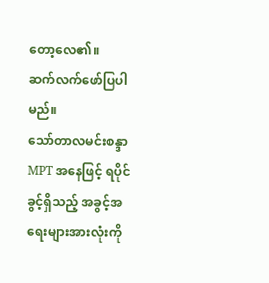တော့လေ၏။
ဆက်လက်ဖော်ပြပါမည်။
သော်တာလမင်းစန္ဒာ
MPT အနေဖြင့် ရပိုင်ခွင့်ရှိသည့် အခွင့်အရေးများအားလုံးကို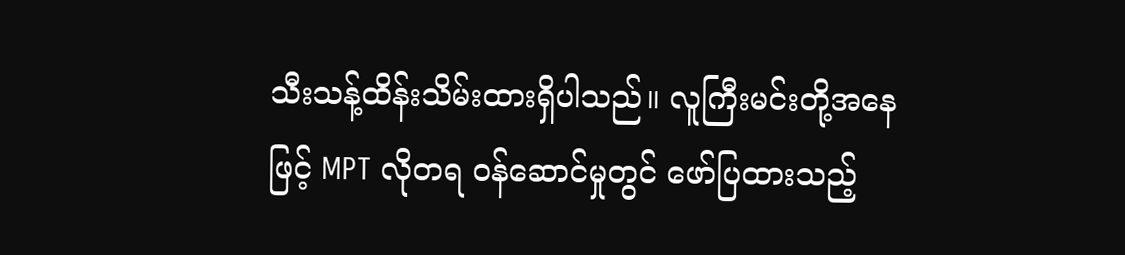သီးသန့်ထိန်းသိမ်းထားရှိပါသည်။ လူကြီးမင်းတို့အနေဖြင့် MPT လိုတရ ဝန်ဆောင်မှုတွင် ဖော်ပြထားသည့်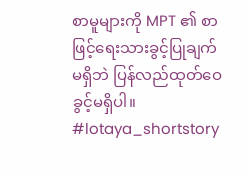စာမူများကို MPT ၏ စာဖြင့်ရေးသားခွင့်ပြုချက်မရှိဘဲ ပြန်လည်ထုတ်ဝေခွင့်မရှိပါ။
#lotaya_shortstory